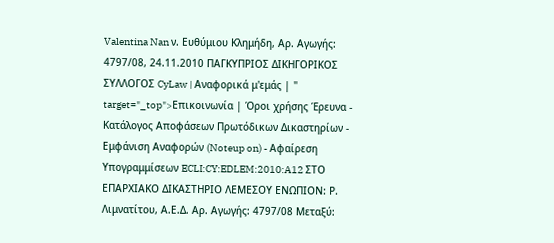Valentina Nan ν. Ευθύμιου Κλημήδη, Αρ. Αγωγής: 4797/08, 24.11.2010 ΠΑΓΚΥΠΡΙΟΣ ΔΙΚΗΓΟΡΙΚΟΣ ΣΥΛΛΟΓΟΣ CyLaw | Αναφορικά μ'εμάς | " target="_top">Επικοινωνία | Όροι χρήσης Έρευνα - Κατάλογος Αποφάσεων Πρωτόδικων Δικαστηρίων - Εμφάνιση Αναφορών (Noteup on) - Αφαίρεση Υπογραμμίσεων ECLI:CY:EDLEM:2010:A12 ΣΤΟ ΕΠΑΡΧΙΑΚΟ ΔΙΚΑΣΤΗΡΙΟ ΛΕΜΕΣΟΥ ΕΝΩΠΙΟΝ: Ρ. Λιμνατίτου, Α.Ε.Δ. Αρ. Αγωγής: 4797/08 Μεταξύ: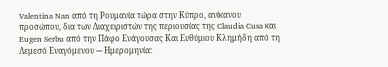Valentina Nan από τη Ρουμανία τώρα στην Κύπρο, ανίκανου προσώπου, δια των Διαχειριστών της περιουσίας της Claudia Cusa και Eugen Serbu από την Πάφο Ενάγουσας Και Ευθύμιου Κλημήδη από τη Λεμεσό Εναγόμενου --- Ημερομηνία: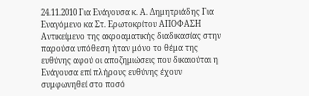24.11.2010 Για Ενάγουσα κ. Α. Δημητριάδης Για Εναγόμενο κα Στ. Ερωτοκρίτου ΑΠΟΦΑΣΗ Αντικείμενο της ακροαματικής διαδικασίας στην παρούσα υπόθεση ήταν μόνο το θέμα της ευθύνης αφού οι αποζημιώσεις που δικαιούται η Ενάγουσα επί πλήρους ευθύνης έχουν συμφωνηθεί στο ποσό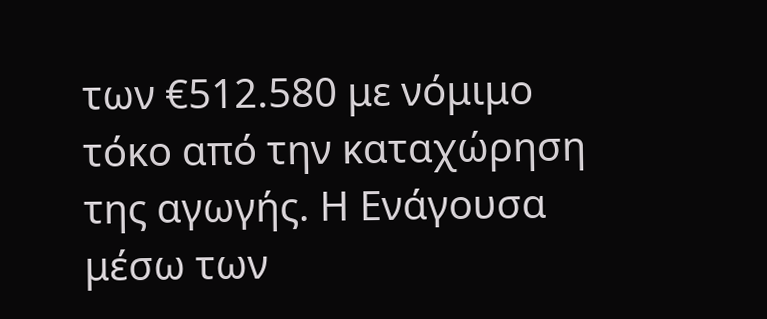των €512.580 με νόμιμο τόκο από την καταχώρηση της αγωγής. Η Ενάγουσα μέσω των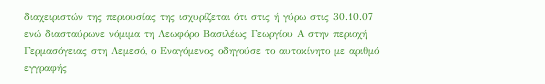διαχειριστών της περιουσίας της ισχυρίζεται ότι στις ή γύρω στις 30.10.07 ενώ διασταύρωνε νόμιμα τη Λεωφόρο Βασιλέως Γεωργίου Α στην περιοχή Γερμασόγειας στη Λεμεσό, ο Εναγόμενος οδηγούσε το αυτοκίνητο με αριθμό εγγραφής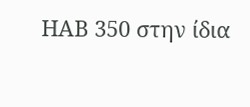ΗΑΒ 350 στην ίδια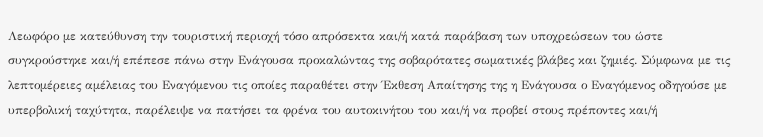Λεωφόρο με κατεύθυνση την τουριστική περιοχή τόσο απρόσεκτα και/ή κατά παράβαση των υποχρεώσεων του ώστε συγκρούστηκε και/ή επέπεσε πάνω στην Ενάγουσα προκαλώντας της σοβαρότατες σωματικές βλάβες και ζημιές. Σύμφωνα με τις λεπτομέρειες αμέλειας του Εναγόμενου τις οποίες παραθέτει στην Έκθεση Απαίτησης της η Ενάγουσα ο Εναγόμενος οδηγούσε με υπερβολική ταχύτητα, παρέλειψε να πατήσει τα φρένα του αυτοκινήτου του και/ή να προβεί στους πρέποντες και/ή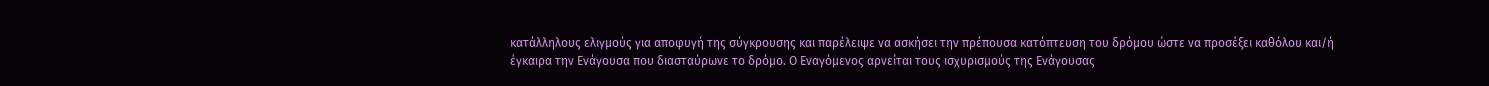κατάλληλους ελιγμούς για αποφυγή της σύγκρουσης και παρέλειψε να ασκήσει την πρέπουσα κατόπτευση του δρόμου ώστε να προσέξει καθόλου και/ή έγκαιρα την Ενάγουσα που διασταύρωνε το δρόμο. Ο Εναγόμενος αρνείται τους ισχυρισμούς της Ενάγουσας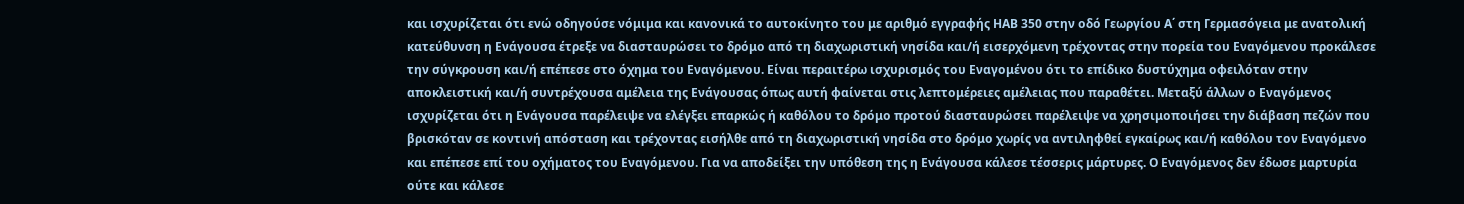και ισχυρίζεται ότι ενώ οδηγούσε νόμιμα και κανονικά το αυτοκίνητο του με αριθμό εγγραφής ΗΑΒ 350 στην οδό Γεωργίου Α΄ στη Γερμασόγεια με ανατολική κατεύθυνση η Ενάγουσα έτρεξε να διασταυρώσει το δρόμο από τη διαχωριστική νησίδα και/ή εισερχόμενη τρέχοντας στην πορεία του Εναγόμενου προκάλεσε την σύγκρουση και/ή επέπεσε στο όχημα του Εναγόμενου. Είναι περαιτέρω ισχυρισμός του Εναγομένου ότι το επίδικο δυστύχημα οφειλόταν στην αποκλειστική και/ή συντρέχουσα αμέλεια της Ενάγουσας όπως αυτή φαίνεται στις λεπτομέρειες αμέλειας που παραθέτει. Μεταξύ άλλων ο Εναγόμενος ισχυρίζεται ότι η Ενάγουσα παρέλειψε να ελέγξει επαρκώς ή καθόλου το δρόμο προτού διασταυρώσει παρέλειψε να χρησιμοποιήσει την διάβαση πεζών που βρισκόταν σε κοντινή απόσταση και τρέχοντας εισήλθε από τη διαχωριστική νησίδα στο δρόμο χωρίς να αντιληφθεί εγκαίρως και/ή καθόλου τον Εναγόμενο και επέπεσε επί του οχήματος του Εναγόμενου. Για να αποδείξει την υπόθεση της η Ενάγουσα κάλεσε τέσσερις μάρτυρες. Ο Εναγόμενος δεν έδωσε μαρτυρία ούτε και κάλεσε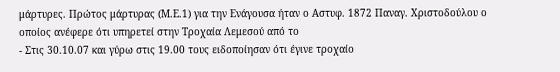μάρτυρες. Πρώτος μάρτυρας (Μ.Ε.1) για την Ενάγουσα ήταν ο Αστυφ. 1872 Παναγ. Χριστοδούλου ο οποίος ανέφερε ότι υπηρετεί στην Τροχαία Λεμεσού από το
- Στις 30.10.07 και γύρω στις 19.00 τους ειδοποίησαν ότι έγινε τροχαίο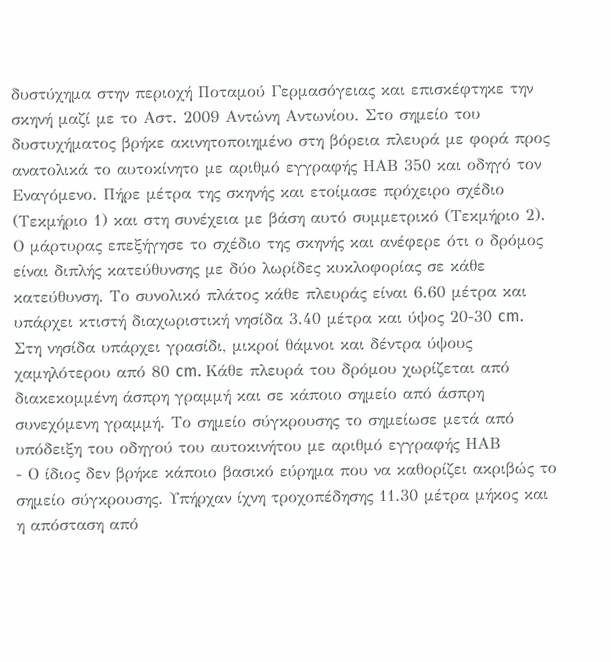δυστύχημα στην περιοχή Ποταμού Γερμασόγειας και επισκέφτηκε την σκηνή μαζί με το Αστ. 2009 Αντώνη Αντωνίου. Στο σημείο του δυστυχήματος βρήκε ακινητοποιημένο στη βόρεια πλευρά με φορά προς ανατολικά το αυτοκίνητο με αριθμό εγγραφής ΗΑΒ 350 και οδηγό τον Εναγόμενο. Πήρε μέτρα της σκηνής και ετοίμασε πρόχειρο σχέδιο (Τεκμήριο 1) και στη συνέχεια με βάση αυτό συμμετρικό (Τεκμήριο 2). Ο μάρτυρας επεξήγησε το σχέδιο της σκηνής και ανέφερε ότι ο δρόμος είναι διπλής κατεύθυνσης με δύο λωρίδες κυκλοφορίας σε κάθε κατεύθυνση. Το συνολικό πλάτος κάθε πλευράς είναι 6.60 μέτρα και υπάρχει κτιστή διαχωριστική νησίδα 3.40 μέτρα και ύψος 20-30 cm. Στη νησίδα υπάρχει γρασίδι, μικροί θάμνοι και δέντρα ύψους χαμηλότερου από 80 cm. Κάθε πλευρά του δρόμου χωρίζεται από διακεκομμένη άσπρη γραμμή και σε κάποιο σημείο από άσπρη συνεχόμενη γραμμή. Το σημείο σύγκρουσης το σημείωσε μετά από υπόδειξη του οδηγού του αυτοκινήτου με αριθμό εγγραφής ΗΑΒ
- Ο ίδιος δεν βρήκε κάποιο βασικό εύρημα που να καθορίζει ακριβώς το σημείο σύγκρουσης. Υπήρχαν ίχνη τροχοπέδησης 11.30 μέτρα μήκος και η απόσταση από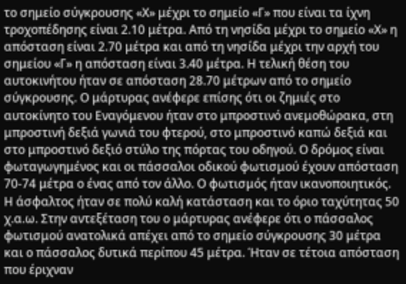το σημείο σύγκρουσης «Χ» μέχρι το σημείο «Γ» που είναι τα ίχνη τροχοπέδησης είναι 2.10 μέτρα. Από τη νησίδα μέχρι το σημείο «Χ» η απόσταση είναι 2.70 μέτρα και από τη νησίδα μέχρι την αρχή του σημείου «Γ» η απόσταση είναι 3.40 μέτρα. Η τελική θέση του αυτοκινήτου ήταν σε απόσταση 28.70 μέτρων από το σημείο σύγκρουσης. Ο μάρτυρας ανέφερε επίσης ότι οι ζημιές στο αυτοκίνητο του Εναγόμενου ήταν στο μπροστινό ανεμοθώρακα, στη μπροστινή δεξιά γωνιά του φτερού, στο μπροστινό καπώ δεξιά και στο μπροστινό δεξιό στύλο της πόρτας του οδηγού. Ο δρόμος είναι φωταγωγημένος και οι πάσσαλοι οδικού φωτισμού έχουν απόσταση 70-74 μέτρα ο ένας από τον άλλο. Ο φωτισμός ήταν ικανοποιητικός. Η άσφαλτος ήταν σε πολύ καλή κατάσταση και το όριο ταχύτητας 50 χ.α.ω. Στην αντεξέταση του ο μάρτυρας ανέφερε ότι ο πάσσαλος φωτισμού ανατολικά απέχει από το σημείο σύγκρουσης 30 μέτρα και ο πάσσαλος δυτικά περίπου 45 μέτρα. Ήταν σε τέτοια απόσταση που έριχναν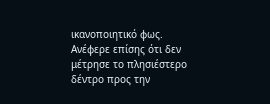ικανοποιητικό φως. Ανέφερε επίσης ότι δεν μέτρησε το πλησιέστερο δέντρο προς την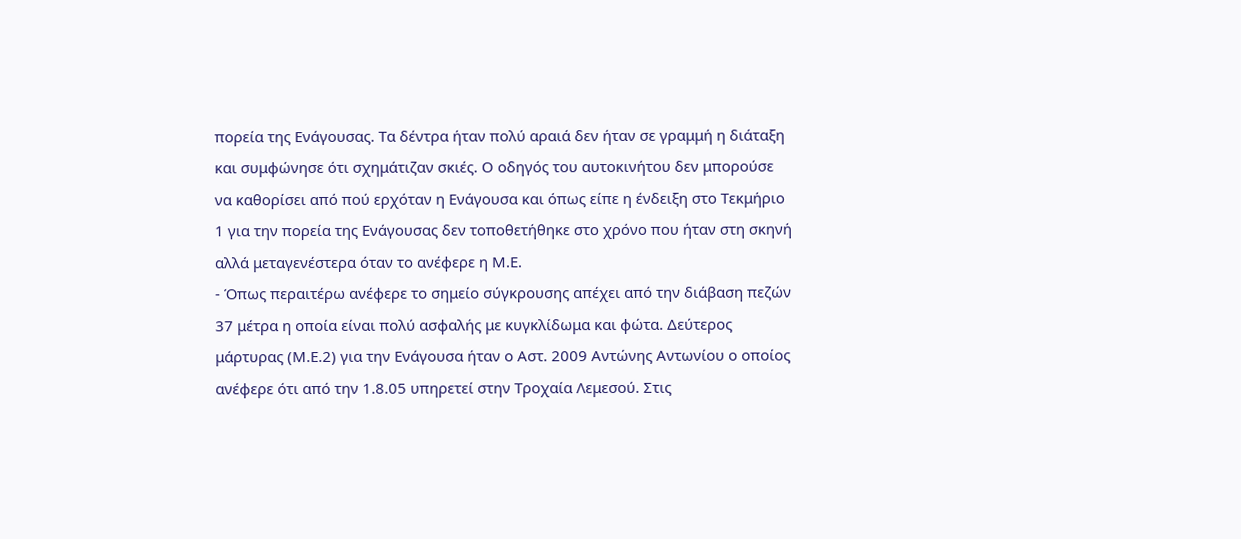πορεία της Ενάγουσας. Τα δέντρα ήταν πολύ αραιά δεν ήταν σε γραμμή η διάταξη και συμφώνησε ότι σχημάτιζαν σκιές. Ο οδηγός του αυτοκινήτου δεν μπορούσε να καθορίσει από πού ερχόταν η Ενάγουσα και όπως είπε η ένδειξη στο Τεκμήριο 1 για την πορεία της Ενάγουσας δεν τοποθετήθηκε στο χρόνο που ήταν στη σκηνή αλλά μεταγενέστερα όταν το ανέφερε η Μ.Ε.
- Όπως περαιτέρω ανέφερε το σημείο σύγκρουσης απέχει από την διάβαση πεζών 37 μέτρα η οποία είναι πολύ ασφαλής με κυγκλίδωμα και φώτα. Δεύτερος μάρτυρας (Μ.Ε.2) για την Ενάγουσα ήταν ο Αστ. 2009 Αντώνης Αντωνίου ο οποίος ανέφερε ότι από την 1.8.05 υπηρετεί στην Τροχαία Λεμεσού. Στις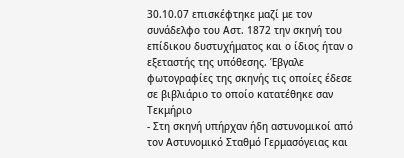30.10.07 επισκέφτηκε μαζί με τον συνάδελφο του Αστ. 1872 την σκηνή του επίδικου δυστυχήματος και ο ίδιος ήταν ο εξεταστής της υπόθεσης. Έβγαλε φωτογραφίες της σκηνής τις οποίες έδεσε σε βιβλιάριο το οποίο κατατέθηκε σαν Τεκμήριο
- Στη σκηνή υπήρχαν ήδη αστυνομικοί από τον Αστυνομικό Σταθμό Γερμασόγειας και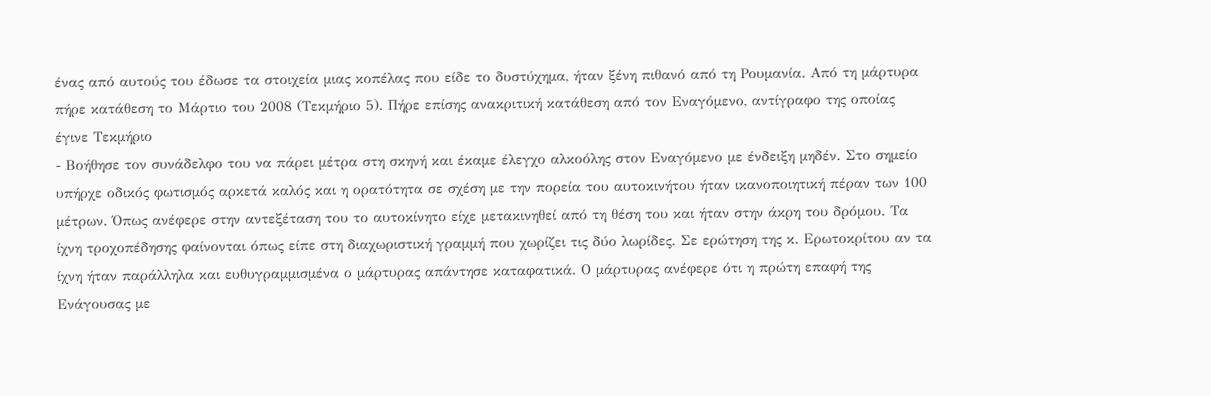ένας από αυτούς του έδωσε τα στοιχεία μιας κοπέλας που είδε το δυστύχημα, ήταν ξένη πιθανό από τη Ρουμανία. Από τη μάρτυρα πήρε κατάθεση το Μάρτιο του 2008 (Τεκμήριο 5). Πήρε επίσης ανακριτική κατάθεση από τον Εναγόμενο, αντίγραφο της οποίας έγινε Τεκμήριο
- Βοήθησε τον συνάδελφο του να πάρει μέτρα στη σκηνή και έκαμε έλεγχο αλκοόλης στον Εναγόμενο με ένδειξη μηδέν. Στο σημείο υπήρχε οδικός φωτισμός αρκετά καλός και η ορατότητα σε σχέση με την πορεία του αυτοκινήτου ήταν ικανοποιητική πέραν των 100 μέτρων. Όπως ανέφερε στην αντεξέταση του το αυτοκίνητο είχε μετακινηθεί από τη θέση του και ήταν στην άκρη του δρόμου. Τα ίχνη τροχοπέδησης φαίνονται όπως είπε στη διαχωριστική γραμμή που χωρίζει τις δύο λωρίδες. Σε ερώτηση της κ. Ερωτοκρίτου αν τα ίχνη ήταν παράλληλα και ευθυγραμμισμένα ο μάρτυρας απάντησε καταφατικά. Ο μάρτυρας ανέφερε ότι η πρώτη επαφή της Ενάγουσας με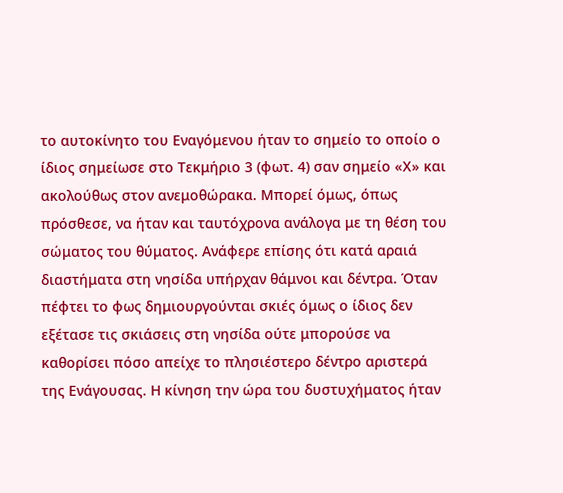το αυτοκίνητο του Εναγόμενου ήταν το σημείο το οποίο ο ίδιος σημείωσε στο Τεκμήριο 3 (φωτ. 4) σαν σημείο «Χ» και ακολούθως στον ανεμοθώρακα. Μπορεί όμως, όπως πρόσθεσε, να ήταν και ταυτόχρονα ανάλογα με τη θέση του σώματος του θύματος. Ανάφερε επίσης ότι κατά αραιά διαστήματα στη νησίδα υπήρχαν θάμνοι και δέντρα. Όταν πέφτει το φως δημιουργούνται σκιές όμως ο ίδιος δεν εξέτασε τις σκιάσεις στη νησίδα ούτε μπορούσε να καθορίσει πόσο απείχε το πλησιέστερο δέντρο αριστερά της Ενάγουσας. Η κίνηση την ώρα του δυστυχήματος ήταν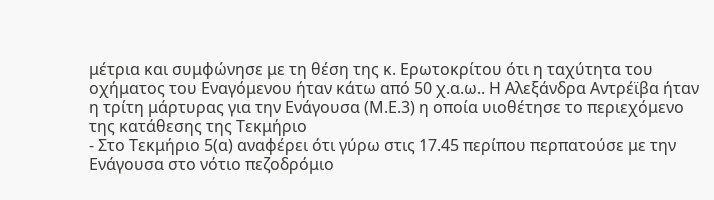μέτρια και συμφώνησε με τη θέση της κ. Ερωτοκρίτου ότι η ταχύτητα του οχήματος του Εναγόμενου ήταν κάτω από 50 χ.α.ω.. Η Αλεξάνδρα Αντρέϊβα ήταν η τρίτη μάρτυρας για την Ενάγουσα (Μ.Ε.3) η οποία υιοθέτησε το περιεχόμενο της κατάθεσης της Τεκμήριο
- Στο Τεκμήριο 5(α) αναφέρει ότι γύρω στις 17.45 περίπου περπατούσε με την Ενάγουσα στο νότιο πεζοδρόμιο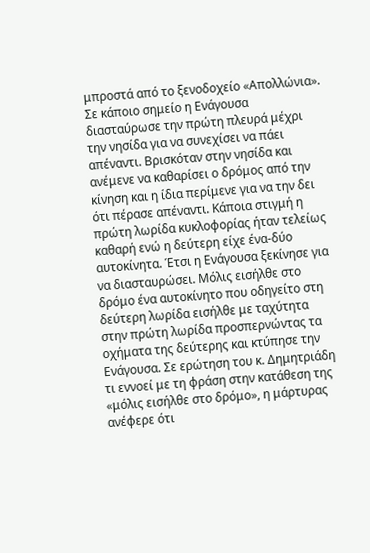μπροστά από το ξενοδοχείο «Απολλώνια». Σε κάποιο σημείο η Ενάγουσα διασταύρωσε την πρώτη πλευρά μέχρι την νησίδα για να συνεχίσει να πάει απέναντι. Βρισκόταν στην νησίδα και ανέμενε να καθαρίσει ο δρόμος από την κίνηση και η ίδια περίμενε για να την δει ότι πέρασε απέναντι. Κάποια στιγμή η πρώτη λωρίδα κυκλοφορίας ήταν τελείως καθαρή ενώ η δεύτερη είχε ένα-δύο αυτοκίνητα. Έτσι η Ενάγουσα ξεκίνησε για να διασταυρώσει. Μόλις εισήλθε στο δρόμο ένα αυτοκίνητο που οδηγείτο στη δεύτερη λωρίδα εισήλθε με ταχύτητα στην πρώτη λωρίδα προσπερνώντας τα οχήματα της δεύτερης και κτύπησε την Ενάγουσα. Σε ερώτηση του κ. Δημητριάδη τι εννοεί με τη φράση στην κατάθεση της «μόλις εισήλθε στο δρόμο», η μάρτυρας ανέφερε ότι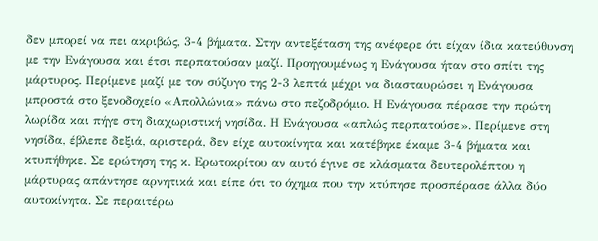δεν μπορεί να πει ακριβώς, 3-4 βήματα. Στην αντεξέταση της ανέφερε ότι είχαν ίδια κατεύθυνση με την Ενάγουσα και έτσι περπατούσαν μαζί. Προηγουμένως η Ενάγουσα ήταν στο σπίτι της μάρτυρος. Περίμενε μαζί με τον σύζυγο της 2-3 λεπτά μέχρι να διασταυρώσει η Ενάγουσα μπροστά στο ξενοδοχείο «Απολλώνια» πάνω στο πεζοδρόμιο. Η Ενάγουσα πέρασε την πρώτη λωρίδα και πήγε στη διαχωριστική νησίδα. Η Ενάγουσα «απλώς περπατούσε». Περίμενε στη νησίδα, έβλεπε δεξιά, αριστερά, δεν είχε αυτοκίνητα και κατέβηκε έκαμε 3-4 βήματα και κτυπήθηκε. Σε ερώτηση της κ. Ερωτοκρίτου αν αυτό έγινε σε κλάσματα δευτερολέπτου η μάρτυρας απάντησε αρνητικά και είπε ότι το όχημα που την κτύπησε προσπέρασε άλλα δύο αυτοκίνητα. Σε περαιτέρω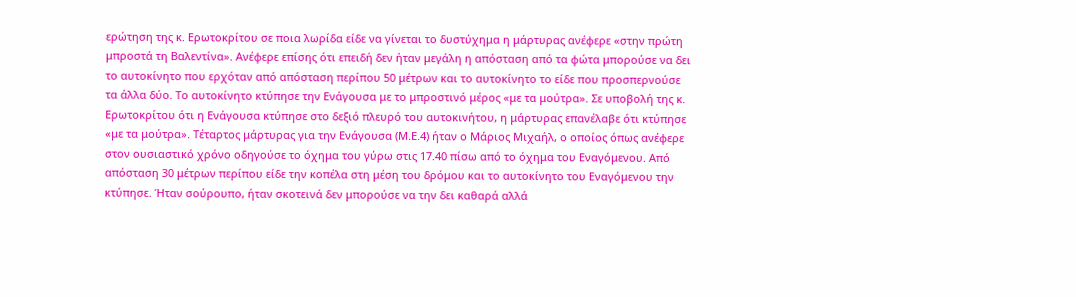ερώτηση της κ. Ερωτοκρίτου σε ποια λωρίδα είδε να γίνεται το δυστύχημα η μάρτυρας ανέφερε «στην πρώτη μπροστά τη Βαλεντίνα». Ανέφερε επίσης ότι επειδή δεν ήταν μεγάλη η απόσταση από τα φώτα μπορούσε να δει το αυτοκίνητο που ερχόταν από απόσταση περίπου 50 μέτρων και το αυτοκίνητο το είδε που προσπερνούσε τα άλλα δύο. Το αυτοκίνητο κτύπησε την Ενάγουσα με το μπροστινό μέρος «με τα μούτρα». Σε υποβολή της κ. Ερωτοκρίτου ότι η Ενάγουσα κτύπησε στο δεξιό πλευρό του αυτοκινήτου, η μάρτυρας επανέλαβε ότι κτύπησε «με τα μούτρα». Τέταρτος μάρτυρας για την Ενάγουσα (Μ.Ε.4) ήταν ο Μάριος Μιχαήλ, ο οποίος όπως ανέφερε στον ουσιαστικό χρόνο οδηγούσε το όχημα του γύρω στις 17.40 πίσω από το όχημα του Εναγόμενου. Από απόσταση 30 μέτρων περίπου είδε την κοπέλα στη μέση του δρόμου και το αυτοκίνητο του Εναγόμενου την κτύπησε. Ήταν σούρουπο, ήταν σκοτεινά δεν μπορούσε να την δει καθαρά αλλά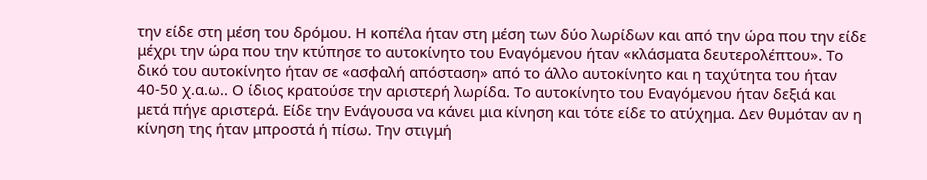την είδε στη μέση του δρόμου. Η κοπέλα ήταν στη μέση των δύο λωρίδων και από την ώρα που την είδε μέχρι την ώρα που την κτύπησε το αυτοκίνητο του Εναγόμενου ήταν «κλάσματα δευτερολέπτου». Το δικό του αυτοκίνητο ήταν σε «ασφαλή απόσταση» από το άλλο αυτοκίνητο και η ταχύτητα του ήταν 40-50 χ.α.ω.. Ο ίδιος κρατούσε την αριστερή λωρίδα. Το αυτοκίνητο του Εναγόμενου ήταν δεξιά και μετά πήγε αριστερά. Είδε την Ενάγουσα να κάνει μια κίνηση και τότε είδε το ατύχημα. Δεν θυμόταν αν η κίνηση της ήταν μπροστά ή πίσω. Την στιγμή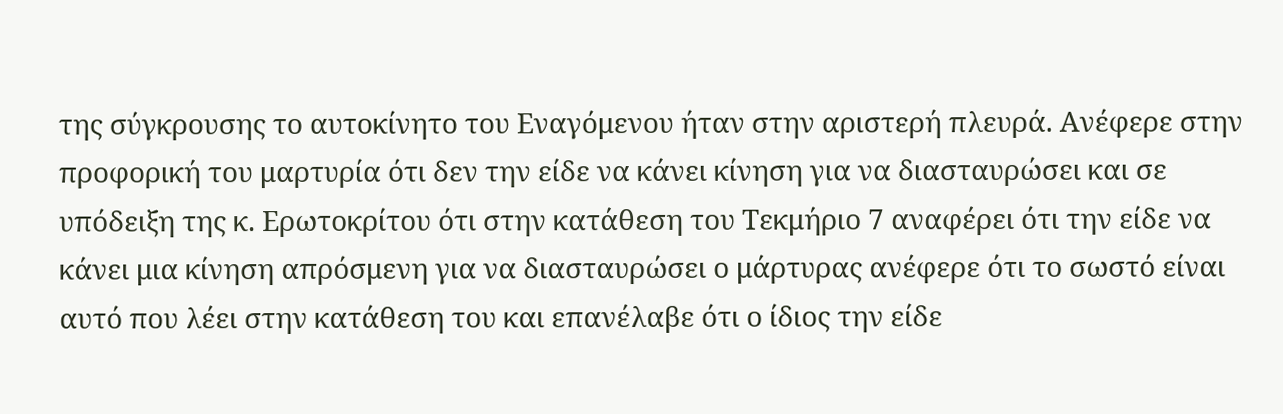της σύγκρουσης το αυτοκίνητο του Εναγόμενου ήταν στην αριστερή πλευρά. Ανέφερε στην προφορική του μαρτυρία ότι δεν την είδε να κάνει κίνηση για να διασταυρώσει και σε υπόδειξη της κ. Ερωτοκρίτου ότι στην κατάθεση του Τεκμήριο 7 αναφέρει ότι την είδε να κάνει μια κίνηση απρόσμενη για να διασταυρώσει ο μάρτυρας ανέφερε ότι το σωστό είναι αυτό που λέει στην κατάθεση του και επανέλαβε ότι ο ίδιος την είδε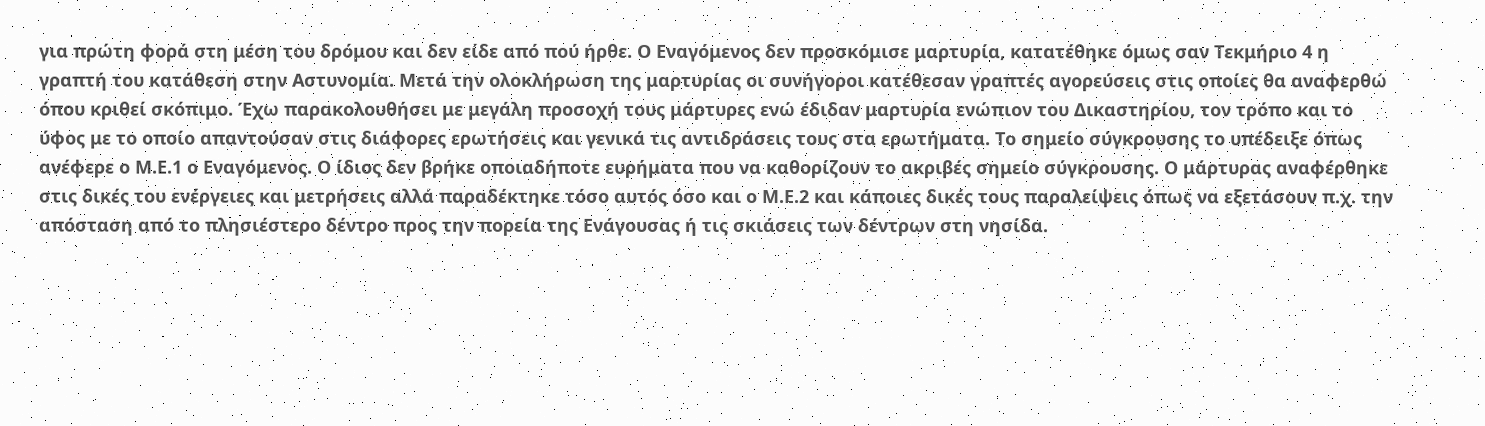για πρώτη φορά στη μέση του δρόμου και δεν είδε από πού ήρθε. Ο Εναγόμενος δεν προσκόμισε μαρτυρία, κατατέθηκε όμως σαν Τεκμήριο 4 η γραπτή του κατάθεση στην Αστυνομία. Μετά την ολοκλήρωση της μαρτυρίας οι συνήγοροι κατέθεσαν γραπτές αγορεύσεις στις οποίες θα αναφερθώ όπου κριθεί σκόπιμο. Έχω παρακολουθήσει με μεγάλη προσοχή τους μάρτυρες ενώ έδιδαν μαρτυρία ενώπιον του Δικαστηρίου, τον τρόπο και το ύφος με το οποίο απαντούσαν στις διάφορες ερωτήσεις και γενικά τις αντιδράσεις τους στα ερωτήματα. Το σημείο σύγκρουσης το υπέδειξε όπως ανέφερε ο Μ.Ε.1 ο Εναγόμενος. Ο ίδιος δεν βρήκε οποιαδήποτε ευρήματα που να καθορίζουν το ακριβές σημείο σύγκρουσης. Ο μάρτυρας αναφέρθηκε στις δικές του ενέργειες και μετρήσεις αλλά παραδέκτηκε τόσο αυτός όσο και ο Μ.Ε.2 και κάποιες δικές τους παραλείψεις όπως να εξετάσουν π.χ. την απόσταση από το πλησιέστερο δέντρο προς την πορεία της Ενάγουσας ή τις σκιάσεις των δέντρων στη νησίδα.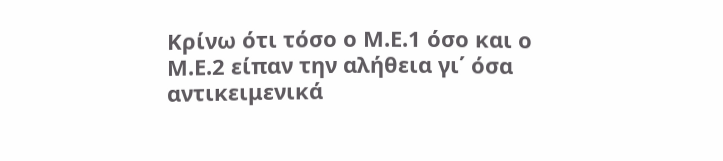Κρίνω ότι τόσο ο Μ.Ε.1 όσο και ο Μ.Ε.2 είπαν την αλήθεια γι΄ όσα αντικειμενικά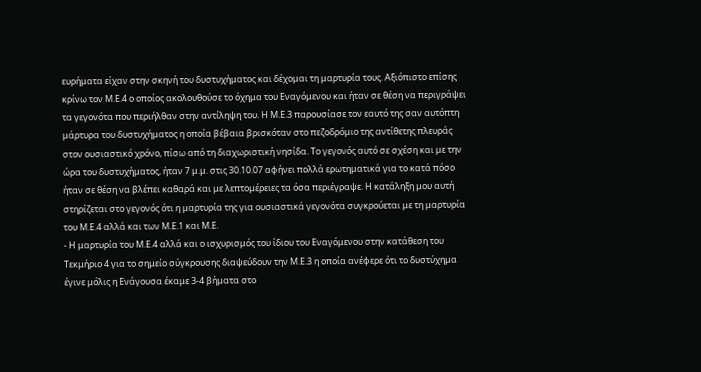ευρήματα είχαν στην σκηνή του δυστυχήματος και δέχομαι τη μαρτυρία τους. Αξιόπιστο επίσης κρίνω τον Μ.Ε.4 ο οποίος ακολουθούσε το όχημα του Εναγόμενου και ήταν σε θέση να περιγράψει τα γεγονότα που περιήλθαν στην αντίληψη του. Η Μ.Ε.3 παρουσίασε τον εαυτό της σαν αυτόπτη μάρτυρα του δυστυχήματος η οποία βέβαια βρισκόταν στο πεζοδρόμιο της αντίθετης πλευράς στον ουσιαστικό χρόνο, πίσω από τη διαχωριστική νησίδα. Το γεγονός αυτό σε σχέση και με την ώρα του δυστυχήματος, ήταν 7 μ.μ. στις 30.10.07 αφήνει πολλά ερωτηματικά για το κατά πόσο ήταν σε θέση να βλέπει καθαρά και με λεπτομέρειες τα όσα περιέγραψε. Η κατάληξη μου αυτή στηρίζεται στο γεγονός ότι η μαρτυρία της για ουσιαστικά γεγονότα συγκρούεται με τη μαρτυρία του Μ.Ε.4 αλλά και των Μ.Ε.1 και Μ.Ε.
- Η μαρτυρία του Μ.Ε.4 αλλά και ο ισχυρισμός του ίδιου του Εναγόμενου στην κατάθεση του Τεκμήριο 4 για το σημείο σύγκρουσης διαψεύδουν την Μ.Ε.3 η οποία ανέφερε ότι το δυστύχημα έγινε μόλις η Ενάγουσα έκαμε 3-4 βήματα στο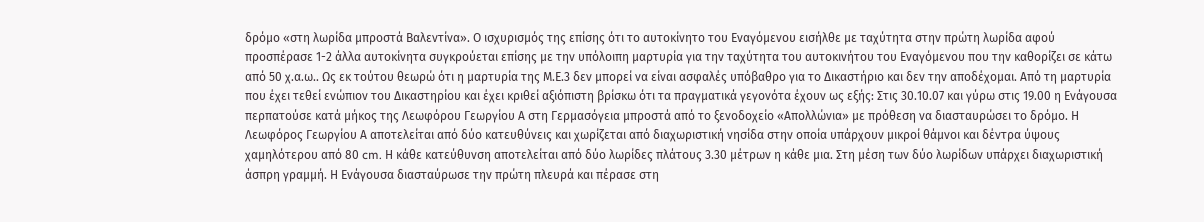δρόμο «στη λωρίδα μπροστά Βαλεντίνα». Ο ισχυρισμός της επίσης ότι το αυτοκίνητο του Εναγόμενου εισήλθε με ταχύτητα στην πρώτη λωρίδα αφού προσπέρασε 1-2 άλλα αυτοκίνητα συγκρούεται επίσης με την υπόλοιπη μαρτυρία για την ταχύτητα του αυτοκινήτου του Εναγόμενου που την καθορίζει σε κάτω από 50 χ.α.ω.. Ως εκ τούτου θεωρώ ότι η μαρτυρία της Μ.Ε.3 δεν μπορεί να είναι ασφαλές υπόβαθρο για το Δικαστήριο και δεν την αποδέχομαι. Από τη μαρτυρία που έχει τεθεί ενώπιον του Δικαστηρίου και έχει κριθεί αξιόπιστη βρίσκω ότι τα πραγματικά γεγονότα έχουν ως εξής: Στις 30.10.07 και γύρω στις 19.00 η Ενάγουσα περπατούσε κατά μήκος της Λεωφόρου Γεωργίου Α στη Γερμασόγεια μπροστά από το ξενοδοχείο «Απολλώνια» με πρόθεση να διασταυρώσει το δρόμο. Η Λεωφόρος Γεωργίου Α αποτελείται από δύο κατευθύνεις και χωρίζεται από διαχωριστική νησίδα στην οποία υπάρχουν μικροί θάμνοι και δέντρα ύψους χαμηλότερου από 80 cm. Η κάθε κατεύθυνση αποτελείται από δύο λωρίδες πλάτους 3.30 μέτρων η κάθε μια. Στη μέση των δύο λωρίδων υπάρχει διαχωριστική άσπρη γραμμή. Η Ενάγουσα διασταύρωσε την πρώτη πλευρά και πέρασε στη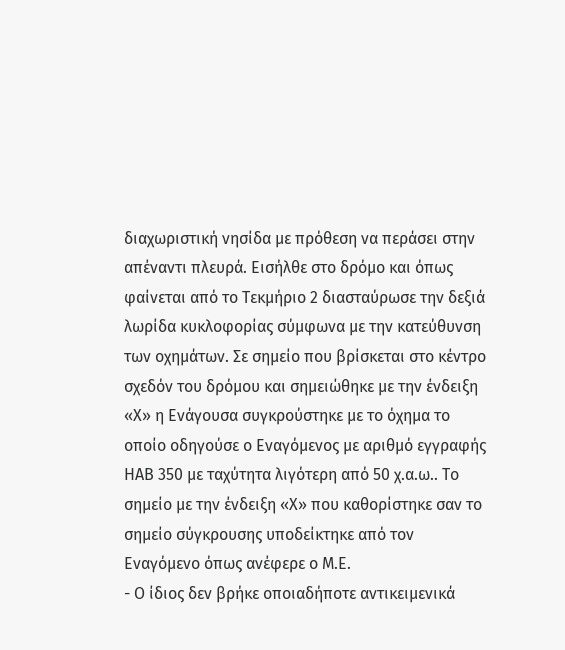διαχωριστική νησίδα με πρόθεση να περάσει στην απέναντι πλευρά. Εισήλθε στο δρόμο και όπως φαίνεται από το Τεκμήριο 2 διασταύρωσε την δεξιά λωρίδα κυκλοφορίας σύμφωνα με την κατεύθυνση των οχημάτων. Σε σημείο που βρίσκεται στο κέντρο σχεδόν του δρόμου και σημειώθηκε με την ένδειξη «Χ» η Ενάγουσα συγκρούστηκε με το όχημα το οποίο οδηγούσε ο Εναγόμενος με αριθμό εγγραφής ΗΑΒ 350 με ταχύτητα λιγότερη από 50 χ.α.ω.. Το σημείο με την ένδειξη «Χ» που καθορίστηκε σαν το σημείο σύγκρουσης υποδείκτηκε από τον Εναγόμενο όπως ανέφερε ο Μ.Ε.
- Ο ίδιος δεν βρήκε οποιαδήποτε αντικειμενικά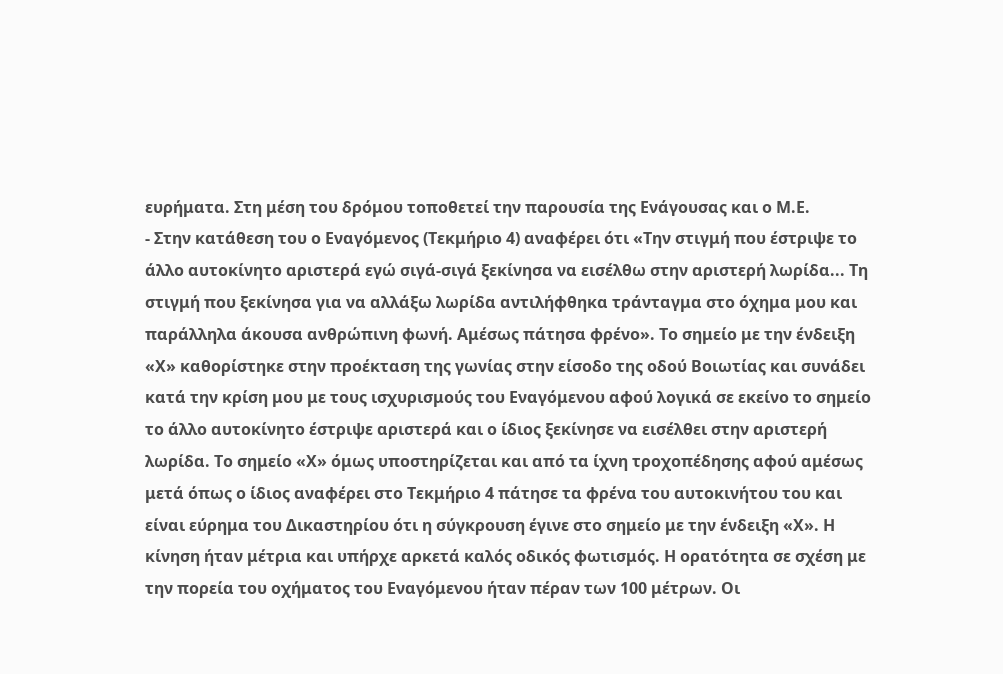ευρήματα. Στη μέση του δρόμου τοποθετεί την παρουσία της Ενάγουσας και ο Μ.Ε.
- Στην κατάθεση του ο Εναγόμενος (Τεκμήριο 4) αναφέρει ότι «Την στιγμή που έστριψε το άλλο αυτοκίνητο αριστερά εγώ σιγά-σιγά ξεκίνησα να εισέλθω στην αριστερή λωρίδα... Τη στιγμή που ξεκίνησα για να αλλάξω λωρίδα αντιλήφθηκα τράνταγμα στο όχημα μου και παράλληλα άκουσα ανθρώπινη φωνή. Αμέσως πάτησα φρένο». Το σημείο με την ένδειξη «Χ» καθορίστηκε στην προέκταση της γωνίας στην είσοδο της οδού Βοιωτίας και συνάδει κατά την κρίση μου με τους ισχυρισμούς του Εναγόμενου αφού λογικά σε εκείνο το σημείο το άλλο αυτοκίνητο έστριψε αριστερά και ο ίδιος ξεκίνησε να εισέλθει στην αριστερή λωρίδα. Το σημείο «Χ» όμως υποστηρίζεται και από τα ίχνη τροχοπέδησης αφού αμέσως μετά όπως ο ίδιος αναφέρει στο Τεκμήριο 4 πάτησε τα φρένα του αυτοκινήτου του και είναι εύρημα του Δικαστηρίου ότι η σύγκρουση έγινε στο σημείο με την ένδειξη «Χ». Η κίνηση ήταν μέτρια και υπήρχε αρκετά καλός οδικός φωτισμός. Η ορατότητα σε σχέση με την πορεία του οχήματος του Εναγόμενου ήταν πέραν των 100 μέτρων. Οι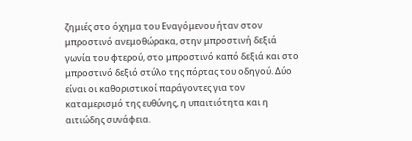ζημιές στο όχημα του Εναγόμενου ήταν στον μπροστινό ανεμοθώρακα, στην μπροστινή δεξιά γωνία του φτερού, στο μπροστινό καπό δεξιά και στο μπροστινό δεξιό στύλο της πόρτας του οδηγού. Δύο είναι οι καθοριστικοί παράγοντες για τον καταμερισμό της ευθύνης, η υπαιτιότητα και η αιτιώδης συνάφεια.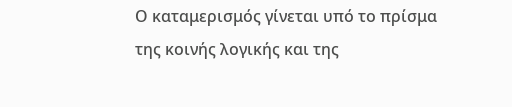Ο καταμερισμός γίνεται υπό το πρίσμα της κοινής λογικής και της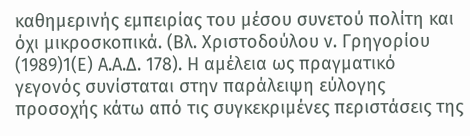καθημερινής εμπειρίας του μέσου συνετού πολίτη και όχι μικροσκοπικά. (Βλ. Χριστοδούλου ν. Γρηγορίου
(1989)1(Ε) Α.Α.Δ. 178). Η αμέλεια ως πραγματικό γεγονός συνίσταται στην παράλειψη εύλογης προσοχής κάτω από τις συγκεκριμένες περιστάσεις της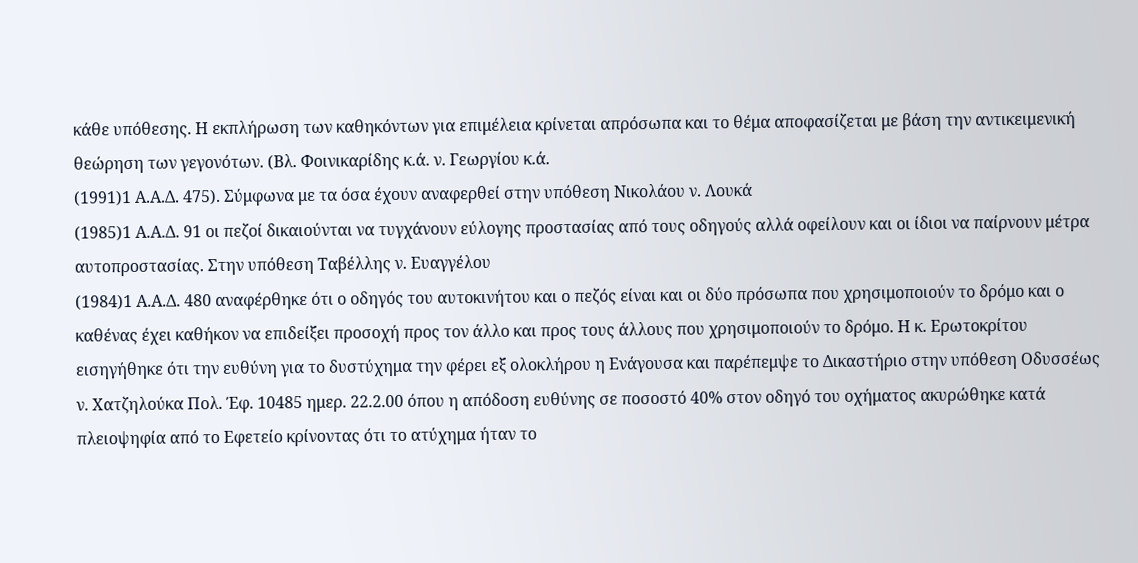κάθε υπόθεσης. Η εκπλήρωση των καθηκόντων για επιμέλεια κρίνεται απρόσωπα και το θέμα αποφασίζεται με βάση την αντικειμενική θεώρηση των γεγονότων. (Βλ. Φοινικαρίδης κ.ά. ν. Γεωργίου κ.ά.
(1991)1 Α.Α.Δ. 475). Σύμφωνα με τα όσα έχουν αναφερθεί στην υπόθεση Νικολάου ν. Λουκά
(1985)1 Α.Α.Δ. 91 οι πεζοί δικαιούνται να τυγχάνουν εύλογης προστασίας από τους οδηγούς αλλά οφείλουν και οι ίδιοι να παίρνουν μέτρα αυτοπροστασίας. Στην υπόθεση Ταβέλλης ν. Ευαγγέλου
(1984)1 Α.Α.Δ. 480 αναφέρθηκε ότι ο οδηγός του αυτοκινήτου και ο πεζός είναι και οι δύο πρόσωπα που χρησιμοποιούν το δρόμο και ο καθένας έχει καθήκον να επιδείξει προσοχή προς τον άλλο και προς τους άλλους που χρησιμοποιούν το δρόμο. Η κ. Ερωτοκρίτου εισηγήθηκε ότι την ευθύνη για το δυστύχημα την φέρει εξ ολοκλήρου η Ενάγουσα και παρέπεμψε το Δικαστήριο στην υπόθεση Οδυσσέως ν. Χατζηλούκα Πολ. Έφ. 10485 ημερ. 22.2.00 όπου η απόδοση ευθύνης σε ποσοστό 40% στον οδηγό του οχήματος ακυρώθηκε κατά πλειοψηφία από το Εφετείο κρίνοντας ότι το ατύχημα ήταν το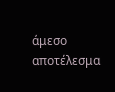άμεσο αποτέλεσμα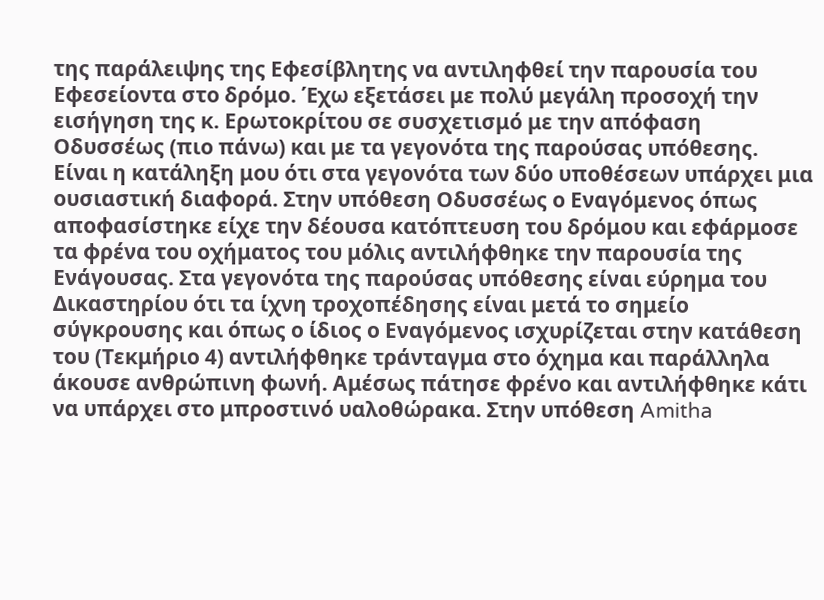της παράλειψης της Εφεσίβλητης να αντιληφθεί την παρουσία του Εφεσείοντα στο δρόμο. Έχω εξετάσει με πολύ μεγάλη προσοχή την εισήγηση της κ. Ερωτοκρίτου σε συσχετισμό με την απόφαση Οδυσσέως (πιο πάνω) και με τα γεγονότα της παρούσας υπόθεσης. Είναι η κατάληξη μου ότι στα γεγονότα των δύο υποθέσεων υπάρχει μια ουσιαστική διαφορά. Στην υπόθεση Οδυσσέως ο Εναγόμενος όπως αποφασίστηκε είχε την δέουσα κατόπτευση του δρόμου και εφάρμοσε τα φρένα του οχήματος του μόλις αντιλήφθηκε την παρουσία της Ενάγουσας. Στα γεγονότα της παρούσας υπόθεσης είναι εύρημα του Δικαστηρίου ότι τα ίχνη τροχοπέδησης είναι μετά το σημείο σύγκρουσης και όπως ο ίδιος ο Εναγόμενος ισχυρίζεται στην κατάθεση του (Τεκμήριο 4) αντιλήφθηκε τράνταγμα στο όχημα και παράλληλα άκουσε ανθρώπινη φωνή. Αμέσως πάτησε φρένο και αντιλήφθηκε κάτι να υπάρχει στο μπροστινό υαλοθώρακα. Στην υπόθεση Amitha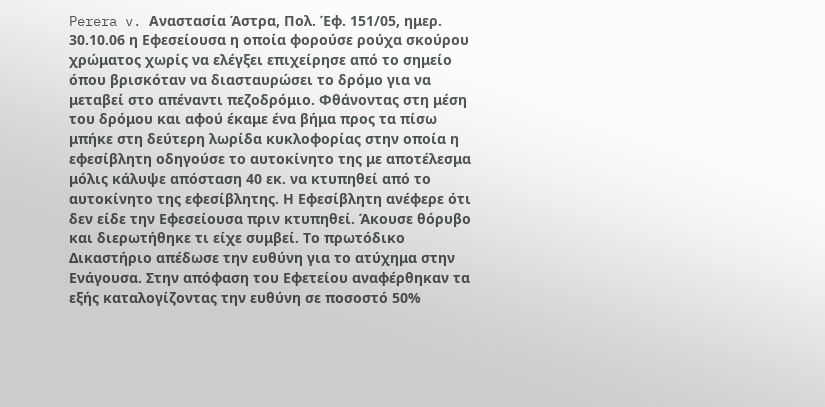Perera v. Αναστασία Άστρα, Πολ. Έφ. 151/05, ημερ. 30.10.06 η Εφεσείουσα η οποία φορούσε ρούχα σκούρου χρώματος χωρίς να ελέγξει επιχείρησε από το σημείο όπου βρισκόταν να διασταυρώσει το δρόμο για να μεταβεί στο απέναντι πεζοδρόμιο. Φθάνοντας στη μέση του δρόμου και αφού έκαμε ένα βήμα προς τα πίσω μπήκε στη δεύτερη λωρίδα κυκλοφορίας στην οποία η εφεσίβλητη οδηγούσε το αυτοκίνητο της με αποτέλεσμα μόλις κάλυψε απόσταση 40 εκ. να κτυπηθεί από το αυτοκίνητο της εφεσίβλητης. Η Εφεσίβλητη ανέφερε ότι δεν είδε την Εφεσείουσα πριν κτυπηθεί. Άκουσε θόρυβο και διερωτήθηκε τι είχε συμβεί. Το πρωτόδικο Δικαστήριο απέδωσε την ευθύνη για το ατύχημα στην Ενάγουσα. Στην απόφαση του Εφετείου αναφέρθηκαν τα εξής καταλογίζοντας την ευθύνη σε ποσοστό 50%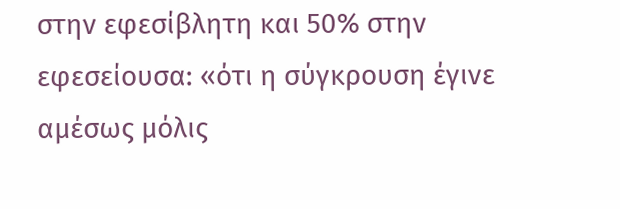στην εφεσίβλητη και 50% στην εφεσείουσα: «ότι η σύγκρουση έγινε αμέσως μόλις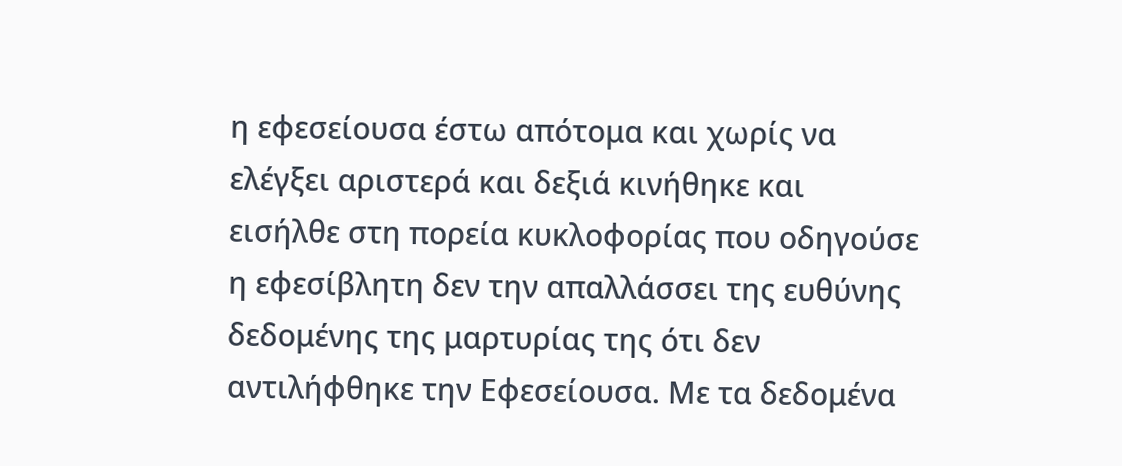η εφεσείουσα έστω απότομα και χωρίς να ελέγξει αριστερά και δεξιά κινήθηκε και εισήλθε στη πορεία κυκλοφορίας που οδηγούσε η εφεσίβλητη δεν την απαλλάσσει της ευθύνης δεδομένης της μαρτυρίας της ότι δεν αντιλήφθηκε την Εφεσείουσα. Με τα δεδομένα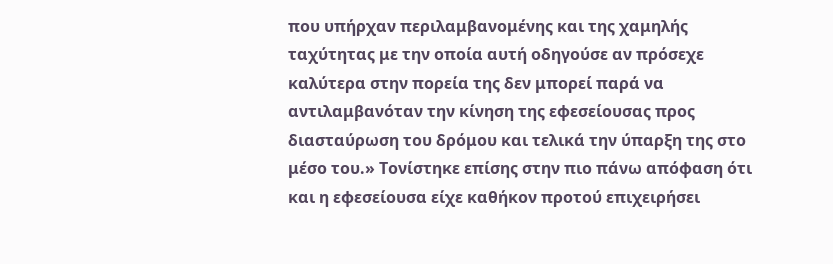που υπήρχαν περιλαμβανομένης και της χαμηλής ταχύτητας με την οποία αυτή οδηγούσε αν πρόσεχε καλύτερα στην πορεία της δεν μπορεί παρά να αντιλαμβανόταν την κίνηση της εφεσείουσας προς διασταύρωση του δρόμου και τελικά την ύπαρξη της στο μέσο του.» Τονίστηκε επίσης στην πιο πάνω απόφαση ότι και η εφεσείουσα είχε καθήκον προτού επιχειρήσει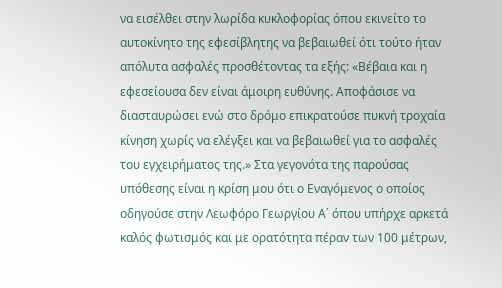να εισέλθει στην λωρίδα κυκλοφορίας όπου εκινείτο το αυτοκίνητο της εφεσίβλητης να βεβαιωθεί ότι τούτο ήταν απόλυτα ασφαλές προσθέτοντας τα εξής: «Βέβαια και η εφεσείουσα δεν είναι άμοιρη ευθύνης. Αποφάσισε να διασταυρώσει ενώ στο δρόμο επικρατούσε πυκνή τροχαία κίνηση χωρίς να ελέγξει και να βεβαιωθεί για το ασφαλές του εγχειρήματος της.» Στα γεγονότα της παρούσας υπόθεσης είναι η κρίση μου ότι ο Εναγόμενος ο οποίος οδηγούσε στην Λεωφόρο Γεωργίου Α΄ όπου υπήρχε αρκετά καλός φωτισμός και με ορατότητα πέραν των 100 μέτρων,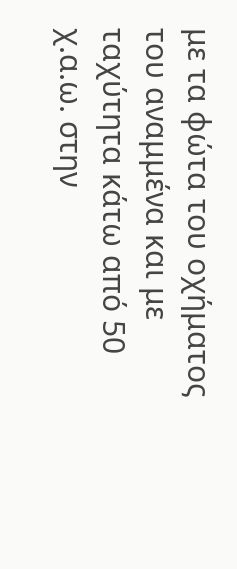με τα φώτα του οχήματος του αναμμένα και με ταχύτητα κάτω από 50 χ.α.ω. στην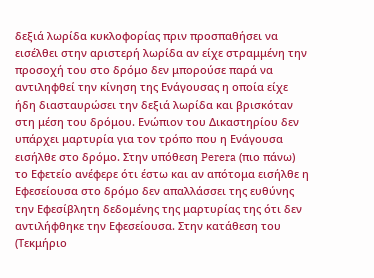δεξιά λωρίδα κυκλοφορίας πριν προσπαθήσει να εισέλθει στην αριστερή λωρίδα αν είχε στραμμένη την προσοχή του στο δρόμο δεν μπορούσε παρά να αντιληφθεί την κίνηση της Ενάγουσας η οποία είχε ήδη διασταυρώσει την δεξιά λωρίδα και βρισκόταν στη μέση του δρόμου. Ενώπιον του Δικαστηρίου δεν υπάρχει μαρτυρία για τον τρόπο που η Ενάγουσα εισήλθε στο δρόμο. Στην υπόθεση Perera (πιο πάνω) το Εφετείο ανέφερε ότι έστω και αν απότομα εισήλθε η Εφεσείουσα στο δρόμο δεν απαλλάσσει της ευθύνης την Εφεσίβλητη δεδομένης της μαρτυρίας της ότι δεν αντιλήφθηκε την Εφεσείουσα. Στην κατάθεση του (Τεκμήριο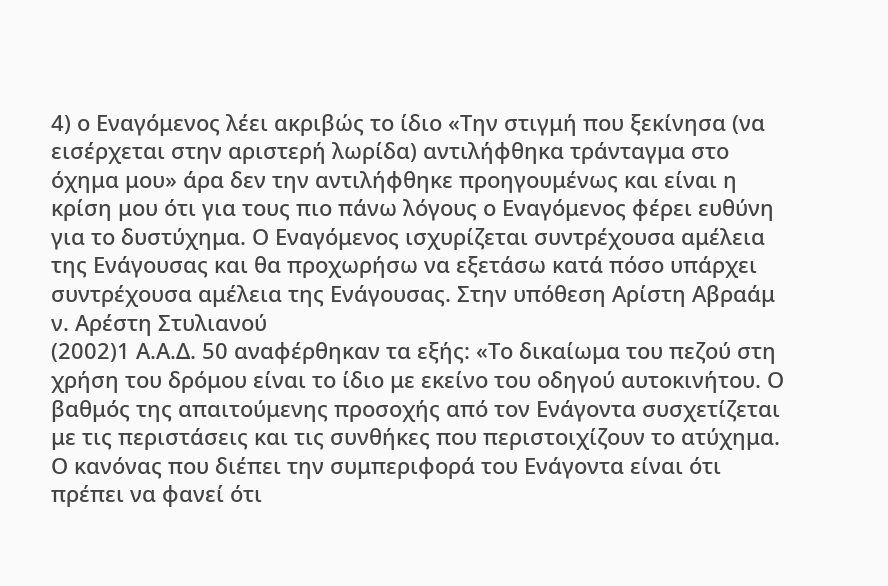4) ο Εναγόμενος λέει ακριβώς το ίδιο «Την στιγμή που ξεκίνησα (να εισέρχεται στην αριστερή λωρίδα) αντιλήφθηκα τράνταγμα στο όχημα μου» άρα δεν την αντιλήφθηκε προηγουμένως και είναι η κρίση μου ότι για τους πιο πάνω λόγους ο Εναγόμενος φέρει ευθύνη για το δυστύχημα. Ο Εναγόμενος ισχυρίζεται συντρέχουσα αμέλεια της Ενάγουσας και θα προχωρήσω να εξετάσω κατά πόσο υπάρχει συντρέχουσα αμέλεια της Ενάγουσας. Στην υπόθεση Αρίστη Αβραάμ ν. Αρέστη Στυλιανού
(2002)1 Α.Α.Δ. 50 αναφέρθηκαν τα εξής: «Το δικαίωμα του πεζού στη χρήση του δρόμου είναι το ίδιο με εκείνο του οδηγού αυτοκινήτου. Ο βαθμός της απαιτούμενης προσοχής από τον Ενάγοντα συσχετίζεται με τις περιστάσεις και τις συνθήκες που περιστοιχίζουν το ατύχημα. Ο κανόνας που διέπει την συμπεριφορά του Ενάγοντα είναι ότι πρέπει να φανεί ότι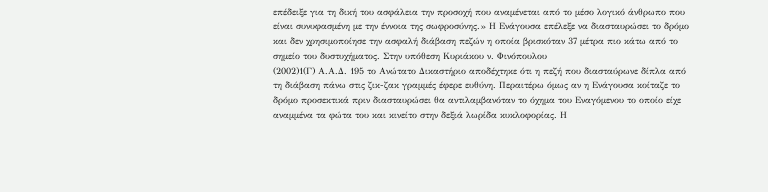επέδειξε για τη δική του ασφάλεια την προσοχή που αναμένεται από το μέσο λογικό άνθρωπο που είναι συνυφασμένη με την έννοια της σωφροσύνης.» Η Ενάγουσα επέλεξε να διασταυρώσει το δρόμο και δεν χρησιμοποίησε την ασφαλή διάβαση πεζών η οποία βρισκόταν 37 μέτρα πιο κάτω από το σημείο του δυστυχήματος. Στην υπόθεση Κυριάκου ν. Φινόπουλου
(2002)1(Γ) Α.Α.Δ. 195 το Ανώτατο Δικαστήριο αποδέχτηκε ότι η πεζή που διασταύρωνε δίπλα από τη διάβαση πάνω στις ζικ-ζακ γραμμές έφερε ευθύνη. Περαιτέρω όμως αν η Ενάγουσα κοίταζε το δρόμο προσεκτικά πριν διασταυρώσει θα αντιλαμβανόταν το όχημα του Εναγόμενου το οποίο είχε αναμμένα τα φώτα του και κινείτο στην δεξιά λωρίδα κυκλοφορίας. Η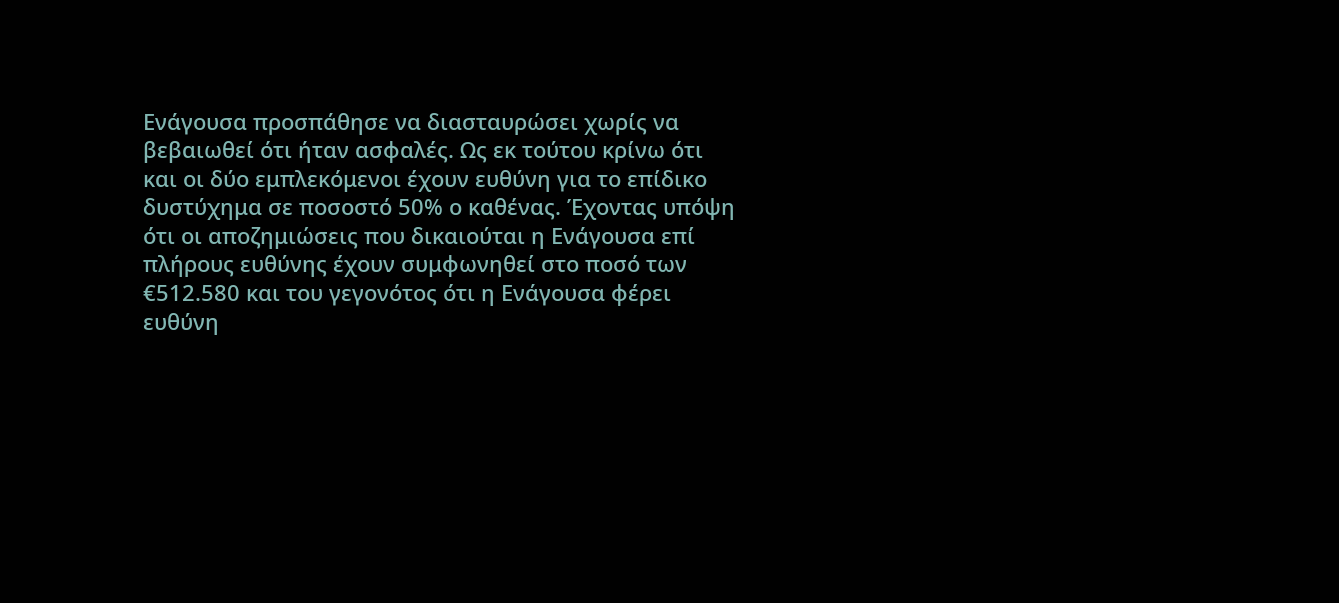Ενάγουσα προσπάθησε να διασταυρώσει χωρίς να βεβαιωθεί ότι ήταν ασφαλές. Ως εκ τούτου κρίνω ότι και οι δύο εμπλεκόμενοι έχουν ευθύνη για το επίδικο δυστύχημα σε ποσοστό 50% ο καθένας. Έχοντας υπόψη ότι οι αποζημιώσεις που δικαιούται η Ενάγουσα επί πλήρους ευθύνης έχουν συμφωνηθεί στο ποσό των €512.580 και του γεγονότος ότι η Ενάγουσα φέρει ευθύνη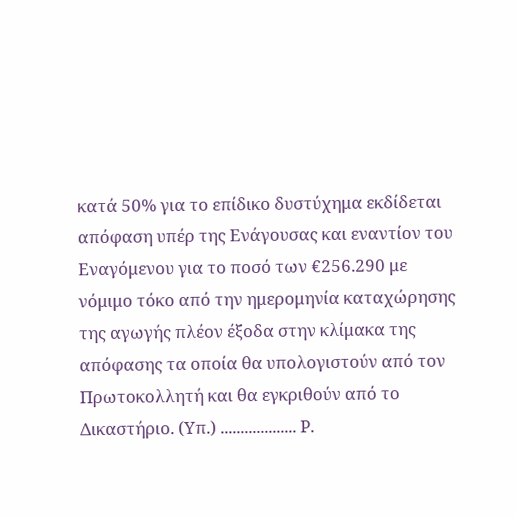κατά 50% για το επίδικο δυστύχημα εκδίδεται απόφαση υπέρ της Ενάγουσας και εναντίον του Εναγόμενου για το ποσό των €256.290 με νόμιμο τόκο από την ημερομηνία καταχώρησης της αγωγής πλέον έξοδα στην κλίμακα της απόφασης τα οποία θα υπολογιστούν από τον Πρωτοκολλητή και θα εγκριθούν από το Δικαστήριο. (Υπ.) ................... Ρ.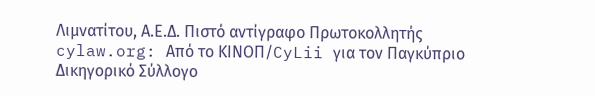Λιμνατίτου, Α.Ε.Δ. Πιστό αντίγραφο Πρωτοκολλητής cylaw.org: Από το ΚΙΝOΠ/CyLii για τον Παγκύπριο Δικηγορικό Σύλλογο